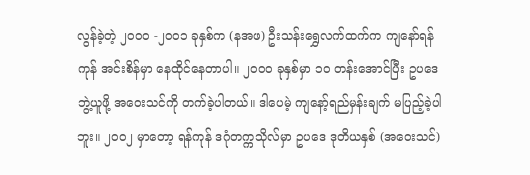လွန်ခဲ့တဲ့ ၂၀၀၀ -၂၀၀၁ ခုနှစ်က (နအဖ) ဦးသန်းရွှေလက်ထက်က ကျနော်ရန်ကုန် အင်းစိန်မှာ နေထိုင်နေတာပါ။ ၂၀၀၀ ခုနှစ်မှာ ၁၀ တန်းအောင်ပြီး ဥပဒေဘွဲ့ယူဖို့ အဝေးသင်ကို တက်ခဲ့ပါတယ်။ ဒါပေမဲ့ ကျနော့်ရည်မှန်းချက် မပြည့်ခဲ့ပါဘူး။ ၂၀၀၂ မှာတော့ ရန်ကုန် ဒဂုံတက္ကသိုလ်မှာ ဥပဒေ ဒုတိယနှစ် (အဝေးသင်)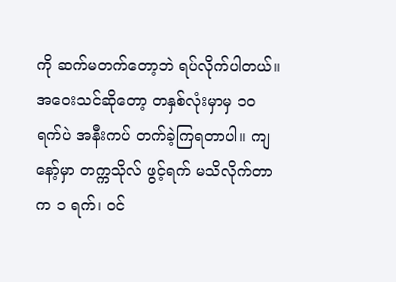ကို ဆက်မတက်တော့ဘဲ ရပ်လိုက်ပါတယ်။
အဝေးသင်ဆိုတော့ တနှစ်လုံးမှာမှ ၁၀ ရက်ပဲ အနီးကပ် တက်ခဲ့ကြရတာပါ။ ကျနော့်မှာ တက္ကသိုလ် ဖွင့်ရက် မသိလိုက်တာက ၁ ရက်၊ ဝင်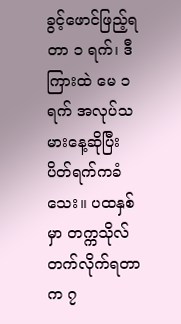ခွင့်ဖောင်ဖြည့်ရတာ ၁ ရက်၊ ဒီကြားထဲ မေ ၁ ရက် အလုပ်သမားနေ့ဆိုပြီး ပိတ်ရက်ကခံသေး။ ပထနှစ်မှာ တက္ကသိုလ်တက်လိုက်ရတာက ၇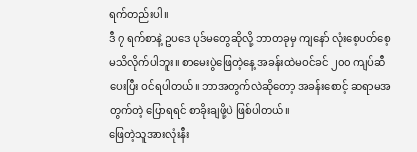ရက်တည်းပါ။
ဒီ ၇ ရက်စာနဲ့ ဥပဒေ ပုဒ်မတွေဆိုလို့ ဘာတခုမှ ကျနော် လုံးစေ့ပတ်စေ့ မသိလိုက်ပါဘူး။ စာမေးပွဲဖြေတဲ့နေ့ အခန်းထဲမဝင်ခင် ၂၀၀ ကျပ်ဆီပေးပြီး ဝင်ရပါတယ်။ ဘာအတွက်လဲဆိုတော့ အခန်းစောင့် ဆရာမအတွက်တဲ့ ပြောရရင် စာခိုးချဖို့ပဲ ဖြစ်ပါတယ်။
ဖြေတဲ့သူအားလုံးနီး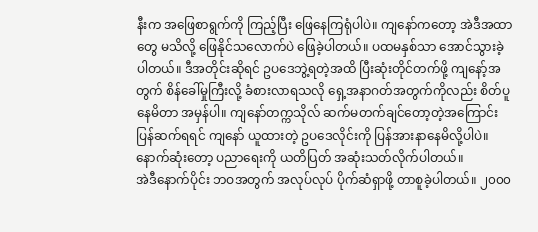နီးက အဖြေစာရွက်ကို ကြည့်ပြီး ဖြေနေကြရုံပါပဲ။ ကျနော်ကတော့ အဲဒီအထာတွေ မသိလို့ ဖြေနိုင်သလောက်ပဲ ဖြေခဲ့ပါတယ်။ ပထမနှစ်သာ အောင်သွားခဲ့ပါတယ်။ ဒီအတိုင်းဆိုရင် ဥပဒေဘွဲ့ရတဲ့အထိ ပြီးဆုံးတိုင်တက်ဖို့ ကျနော့်အတွက် စိန်ခေါ်မှုကြီးလို့ ခံစားလာရသလို ရှေ့အနာဂတ်အတွက်ကိုလည်း စိတ်ပူနေမိတာ အမှန်ပါ။ ကျနော်တက္ကသိုလ် ဆက်မတက်ချင်တော့တဲ့အကြောင်း ပြန်ဆက်ရရင် ကျနော် ယူထားတဲ့ ဥပဒေလိုင်းကို ပြန်အားနာနေမိလို့ပါပဲ။ နောက်ဆုံးတော့ ပညာရေးကို ယတိပြတ် အဆုံးသတ်လိုက်ပါတယ်။
အဲဒီနောက်ပိုင်း ဘဝအတွက် အလုပ်လုပ် ပိုက်ဆံရှာဖို့ တာစူခဲ့ပါတယ်။ ၂၀၀၀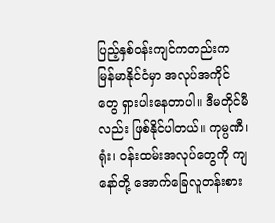ပြည့်နှစ်ဝန်းကျင်ကတည်းက မြန်မာနိုင်ငံမှာ အလုပ်အကိုင်တွေ ရှားပါးနေတာပါ။ ဒီမတိုင်မီလည်း ဖြစ်နိုင်ပါတယ်။ ကုမ္ပဏီ၊ ရုံး၊ ဝန်းထမ်းအလုပ်တွေကို ကျနော်တို့ အောက်ခြေလူတန်းစား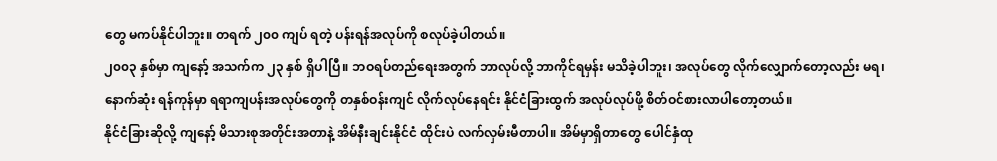တွေ မကပ်နိုင်ပါဘူး။ တရက် ၂၀၀ ကျပ် ရတဲ့ ပန်းရန်အလုပ်ကို စလုပ်ခဲ့ပါတယ်။
၂၀၀၃ နှစ်မှာ ကျနော့် အသက်က ၂၃ နှစ် ရှိပါပြီ။ ဘဝရပ်တည်ရေးအတွက် ဘာလုပ်လို့ ဘာကိုင်ရမှန်း မသိခဲ့ပါဘူး၊ အလုပ်တွေ လိုက်လျှောက်တော့လည်း မရ၊ နောက်ဆုံး ရန်ကုန်မှာ ရရာကျပန်းအလုပ်တွေကို တနှစ်ဝန်းကျင် လိုက်လုပ်နေရင်း နိုင်ငံခြားထွက် အလုပ်လုပ်ဖို့ စိတ်ဝင်စားလာပါတော့တယ်။
နိုင်ငံခြားဆိုလို့ ကျနော့် မိသားစုအတိုင်းအတာနဲ့ အိမ်နီးချင်းနိုင်ငံ ထိုင်းပဲ လက်လှမ်းမီတာပါ။ အိမ်မှာရှိတာတွေ ပေါင်နှံထု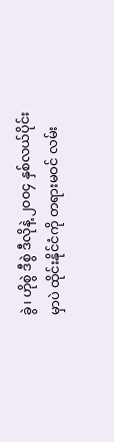ခွဲ၊ ဟိုစွဲ ဒီစွဲ ဒီလိုနဲ့ ၂၀၀၄ နှစ်လယ်ပိုင်းမှာပဲ ထိုင်းနိုင်ငံကို တရားမဝင် လမ်း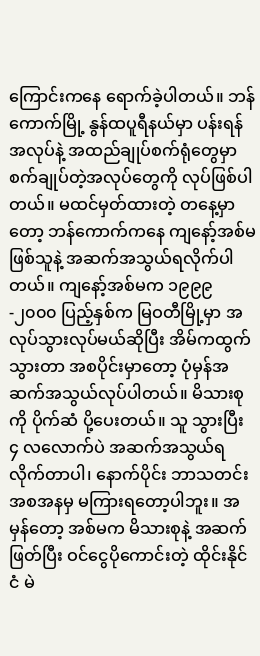ကြောင်းကနေ ရောက်ခဲ့ပါတယ်။ ဘန်ကောက်မြို့ နွန်ထပူရီနယ်မှာ ပန်းရန်အလုပ်နဲ့ အထည်ချုပ်စက်ရုံတွေမှာ စက်ချုပ်တဲ့အလုပ်တွေကို လုပ်ဖြစ်ပါတယ်။ မထင်မှတ်ထားတဲ့ တနေ့မှာတော့ ဘန်ကောက်ကနေ ကျနော့်အစ်မဖြစ်သူနဲ့ အဆက်အသွယ်ရလိုက်ပါတယ်။ ကျနော့်အစ်မက ၁၉၉၉-၂၀၀၀ ပြည့်နှစ်က မြဝတီမြို့မှာ အလုပ်သွားလုပ်မယ်ဆိုပြီး အိမ်ကထွက် သွားတာ အစပိုင်းမှာတော့ ပုံမှန်အဆက်အသွယ်လုပ်ပါတယ်။ မိသားစုကို ပိုက်ဆံ ပို့ပေးတယ်။ သူ သွားပြီး ၄ လလောက်ပဲ အဆက်အသွယ်ရလိုက်တာပါ၊ နောက်ပိုင်း ဘာသတင်းအစအနမှ မကြားရတော့ပါဘူး။ အမှန်တော့ အစ်မက မိသားစုနဲ့ အဆက်ဖြတ်ပြီး ဝင်ငွေပိုကောင်းတဲ့ ထိုင်းနိုင်ငံ မဲ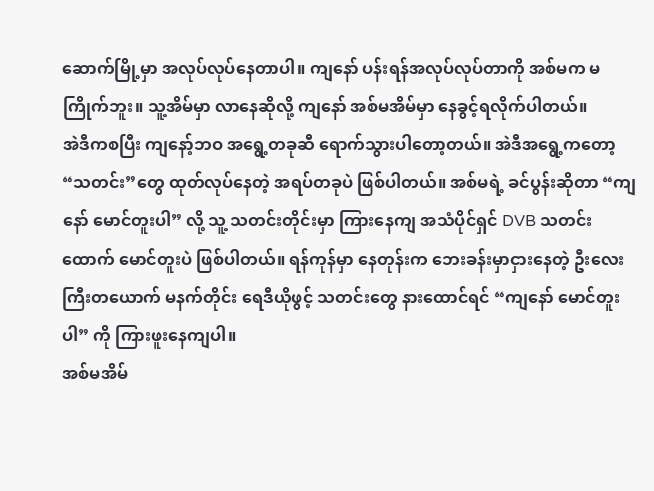ဆောက်မြို့မှာ အလုပ်လုပ်နေတာပါ။ ကျနော် ပန်းရန်အလုပ်လုပ်တာကို အစ်မက မကြိုက်ဘူး။ သူ့အိမ်မှာ လာနေဆိုလို့ ကျနော် အစ်မအိမ်မှာ နေခွင့်ရလိုက်ပါတယ်။
အဲဒီကစပြီး ကျနော့်ဘဝ အရွေ့တခုဆီ ရောက်သွားပါတော့တယ်။ အဲဒီအရွေ့ကတော့ “သတင်း”တွေ ထုတ်လုပ်နေတဲ့ အရပ်တခုပဲ ဖြစ်ပါတယ်။ အစ်မရဲ့ ခင်ပွန်းဆိုတာ “ကျနော် မောင်တူးပါ” လို့ သူ့ သတင်းတိုင်းမှာ ကြားနေကျ အသံပိုင်ရှင် DVB သတင်းထောက် မောင်တူးပဲ ဖြစ်ပါတယ်။ ရန်ကုန်မှာ နေတုန်းက ဘေးခန်းမှာငှားနေတဲ့ ဦးလေးကြီးတယောက် မနက်တိုင်း ရေဒီယိုဖွင့် သတင်းတွေ နားထောင်ရင် “ကျနော် မောင်တူးပါ” ကို ကြားဖူးနေကျပါ။
အစ်မအိမ်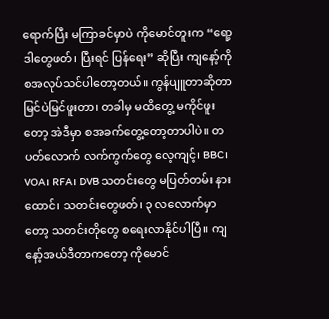ရောက်ပြီး မကြာခင်မှာပဲ ကိုမောင်တူးက “ရော့ ဒါတွေဖတ်၊ ပြီးရင် ပြန်ရေး” ဆိုပြီး ကျနော့်ကို စအလုပ်သင်ပါတော့တယ်။ ကွန်ပျူတာဆိုတာ မြင်ပဲမြင်ဖူးတာ၊ တခါမှ မထိတွေ့ မကိုင်ဖူးတော့ အဲဒီမှာ စအခက်တွေ့တော့တာပါပဲ။ တပတ်လောက် လက်ကွက်တွေ လေ့ကျင့်၊ BBC၊ VOA၊ RFA၊ DVB သတင်းတွေ မပြတ်တမ်း နားထောင်၊ သတင်းတွေဖတ်၊ ၃ လလောက်မှာတော့ သတင်းတိုတွေ စရေးလာနိုင်ပါပြီ။ ကျနော့်အယ်ဒီတာကတော့ ကိုမောင်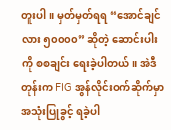တူးပါ။ မှတ်မှတ်ရရ “အောင်ချင်လား ၅၀၀၀၀” ဆိုတဲ့ ဆောင်းပါးကို စစချင်း ရေးခဲ့ပါတယ်။ အဲဒီတုန်းက FIG အွန်လိုင်းဝက်ဆိုက်မှာ အသုံးပြုခွင့် ရခဲ့ပါ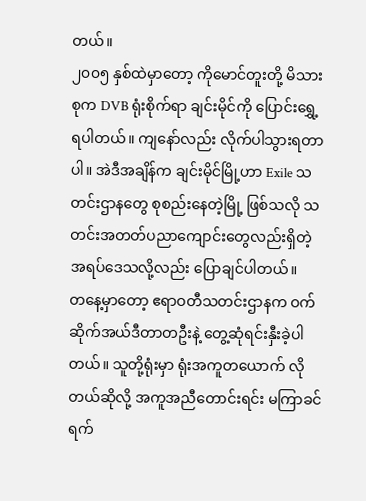တယ်။
၂၀၀၅ နှစ်ထဲမှာတော့ ကိုမောင်တူးတို့ မိသားစုက DVB ရုံးစိုက်ရာ ချင်းမိုင်ကို ပြောင်းရွှေ့ရပါတယ်။ ကျနော်လည်း လိုက်ပါသွားရတာပါ။ အဲဒီအချိန်က ချင်းမိုင်မြို့ဟာ Exile သတင်းဌာနတွေ စုစည်းနေတဲ့မြို့ ဖြစ်သလို သတင်းအတတ်ပညာကျောင်းတွေလည်းရှိတဲ့ အရပ်ဒေသလို့လည်း ပြောချင်ပါတယ်။
တနေ့မှာတော့ ဧရာဝတီသတင်းဌာနက ဝက်ဆိုက်အယ်ဒီတာတဦးနဲ့ တွေ့ဆုံရင်းနှီးခဲ့ပါတယ်။ သူတို့ရုံးမှာ ရုံးအကူတယောက် လိုတယ်ဆိုလို့ အကူအညီတောင်းရင်း မကြာခင်ရက်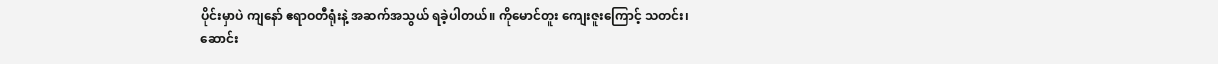ပိုင်းမှာပဲ ကျနော် ဧရာဝတီရုံးနဲ့ အဆက်အသွယ် ရခဲ့ပါတယ်။ ကိုမောင်တူး ကျေးဇူးကြောင့် သတင်း၊ ဆောင်း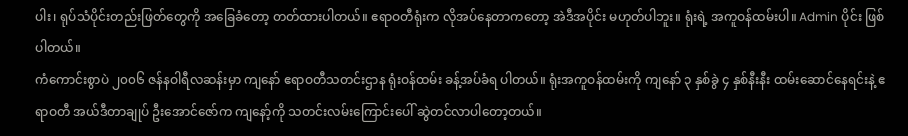ပါး၊ ရုပ်သံပိုင်းတည်းဖြတ်တွေကို အခြေခံတော့ တတ်ထားပါတယ်။ ဧရာဝတီရုံးက လိုအပ်နေတာကတော့ အဲဒီအပိုင်း မဟုတ်ပါဘူး။ ရုံးရဲ့ အကူဝန်ထမ်းပါ။ Admin ပိုင်း ဖြစ်ပါတယ်။
ကံကောင်းစွာပဲ ၂၀၀၆ ဇန်နဝါရီလဆန်းမှာ ကျနော် ဧရာဝတီသတင်းဌာန ရုံးဝန်ထမ်း ခန့်အပ်ခံရ ပါတယ်။ ရုံးအကူဝန်ထမ်းကို ကျနော် ၃ နှစ်ခွဲ ၄ နှစ်နီးနီး ထမ်းဆောင်နေရင်းနဲ့ ဧရာဝတီ အယ်ဒီတာချုပ် ဦးအောင်ဇော်က ကျနော့်ကို သတင်းလမ်းကြောင်းပေါ် ဆွဲတင်လာပါတော့တယ်။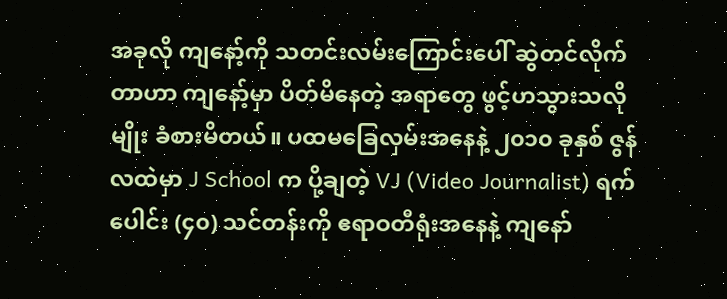အခုလို ကျနော့်ကို သတင်းလမ်းကြောင်းပေါ် ဆွဲတင်လိုက်တာဟာ ကျနော့်မှာ ပိတ်မိနေတဲ့ အရာတွေ ဖွင့်ဟသွားသလိုမျိုး ခံစားမိတယ်။ ပထမခြေလှမ်းအနေနဲ့ ၂၀၁၀ ခုနှစ် ဇွန်လထဲမှာ J School က ပို့ချတဲ့ VJ (Video Journalist) ရက်ပေါင်း (၄၀) သင်တန်းကို ဧရာဝတီရုံးအနေနဲ့ ကျနော်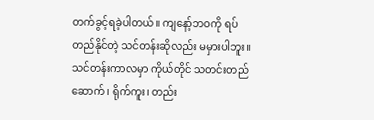တက်ခွင့်ရခဲ့ပါတယ်။ ကျနော့်ဘဝကို ရပ်တည်နိုင်တဲ့ သင်တန်းဆိုလည်း မမှားပါဘူး။ သင်တန်းကာလမှာ ကိုယ်တိုင် သတင်းတည်ဆောက်၊ ရိုက်ကူး၊ တည်း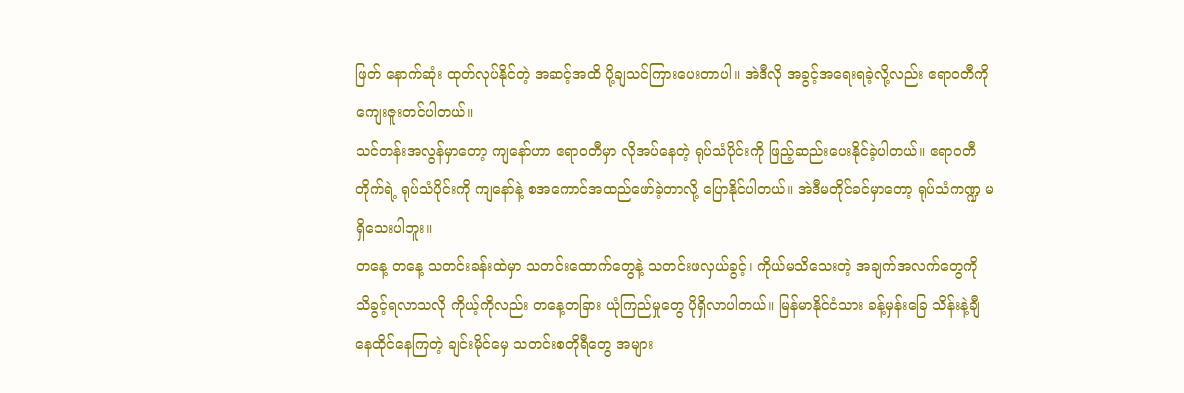ဖြတ် နောက်ဆုံး ထုတ်လုပ်နိုင်တဲ့ အဆင့်အထိ ပို့ချသင်ကြားပေးတာပါ။ အဲဒီလို အခွင့်အရေးရခဲ့လို့လည်း ဧရာဝတီကို ကျေးဇူးတင်ပါတယ်။
သင်တန်းအလွန်မှာတော့ ကျနော်ဟာ ဧရာဝတီမှာ လိုအပ်နေတဲ့ ရုပ်သံပိုင်းကို ဖြည့်ဆည်းပေးနိုင်ခဲ့ပါတယ်။ ဧရာဝတီတိုက်ရဲ့ ရုပ်သံပိုင်းကို ကျနော်နဲ့ စအကောင်အထည်ဖော်ခဲ့တာလို့ ပြောနိုင်ပါတယ်။ အဲဒီမတိုင်ခင်မှာတော့ ရုပ်သံကဏ္ဍ မရှိသေးပါဘူး။
တနေ့ တနေ့ သတင်းခန်းထဲမှာ သတင်းထောက်တွေနဲ့ သတင်းဖလှယ်ခွင့်၊ ကိုယ်မသိသေးတဲ့ အချက်အလက်တွေကို သိခွင့်ရလာသလို ကိုယ့်ကိုလည်း တနေ့တခြား ယုံကြည်မှုတွေ ပိုရှိလာပါတယ်။ မြန်မာနိုင်ငံသား ခန့်မှန်းခြေ သိန်းနဲ့ချီ နေထိုင်နေကြတဲ့ ချင်းမိုင်မှေ သတင်းစတိုရီတွေ အများ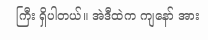ကြီး ရှိပါတယ်။ အဲဒီထဲက ကျနော် အား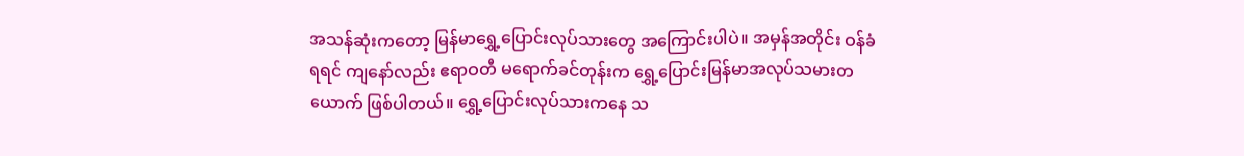အသန်ဆုံးကတော့ မြန်မာရွှေ့ပြောင်းလုပ်သားတွေ အကြောင်းပါပဲ။ အမှန်အတိုင်း ဝန်ခံရရင် ကျနော်လည်း ဧရာဝတီ မရောက်ခင်တုန်းက ရွှေ့ပြောင်းမြန်မာအလုပ်သမားတယောက် ဖြစ်ပါတယ်။ ရွှေ့ပြောင်းလုပ်သားကနေ သ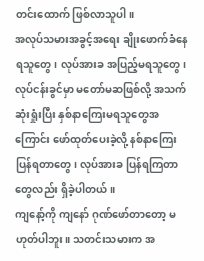တင်းထောက် ဖြစ်လာသူပါ။
အလုပ်သမားအခွင့်အရေး ချိုးဖောက်ခံနေရသူတွေ၊ လုပ်အားခ အပြည့်မရသူတွေ၊ လုပ်ငန်းခွင်မှာ မတော်မဆဖြစ်လို့ အသက်ဆုံးရှုံးပြီး နှစ်နာကြေးမရသူတွေအကြောင်း ဖော်ထုတ်ပေးခဲ့လို့ နစ်နာကြေး ပြန်ရတာတွေ၊ လုပ်အားခ ပြန်ရကြတာတွေလည်း ရှိခဲ့ပါတယ်။
ကျနော့်ကို ကျနော် ဂုဏ်ဖော်တာတော့ မဟုတ်ပါဘူး။ သတင်းသမားက အ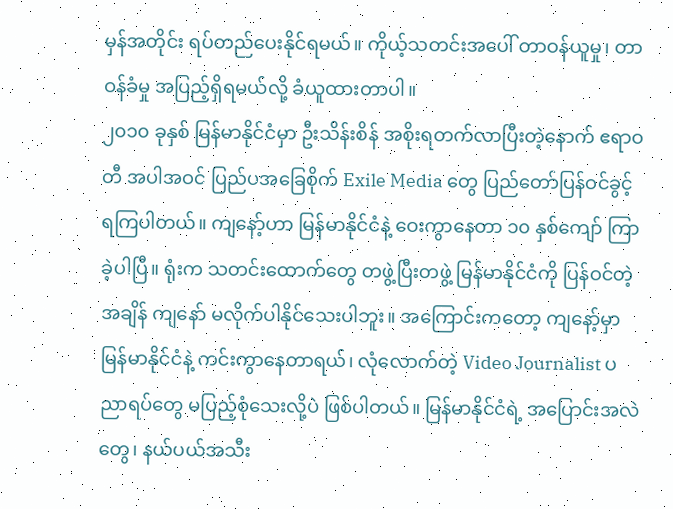မှန်အတိုင်း ရပ်တည်ပေးနိုင်ရမယ်။ ကိုယ့်သတင်းအပေါ် တာဝန်ယူမှု၊ တာဝန်ခံမှု အပြည့်ရှိရမယ်လို့ ခံယူထားတာပါ။
၂၀၁၀ ခုနှစ် မြန်မာနိုင်ငံမှာ ဦးသိန်းစိန် အစိုးရတက်လာပြီးတဲ့နောက် ဧရာဝတီ အပါအဝင် ပြည်ပအခြေစိုက် Exile Media တွေ ပြည်တော်ပြန်ဝင်ခွင့်ရကြပါတယ်။ ကျနော့်ဟာ မြန်မာနိုင်ငံနဲ့ ဝေးကွာနေတာ ၁၀ နှစ်ကျော် ကြာခဲ့ပါပြီ။ ရုံးက သတင်းထောက်တွေ တဖွဲ့ပြီးတဖွဲ့ မြန်မာနိုင်ငံကို ပြန်ဝင်တဲ့အချိန် ကျနော် မလိုက်ပါနိုင်သေးပါဘူး။ အကြောင်းကတော့ ကျနော့်မှာ မြန်မာနိုင်ငံနဲ့ ကင်းကွာနေတာရယ်၊ လုံလောက်တဲ့ Video Journalist ပညာရပ်တွေ မပြည့်စုံသေးလို့ပဲ ဖြစ်ပါတယ်။ မြန်မာနိုင်ငံရဲ့ အပြောင်းအလဲတွေ၊ နယ်ပယ်အသီး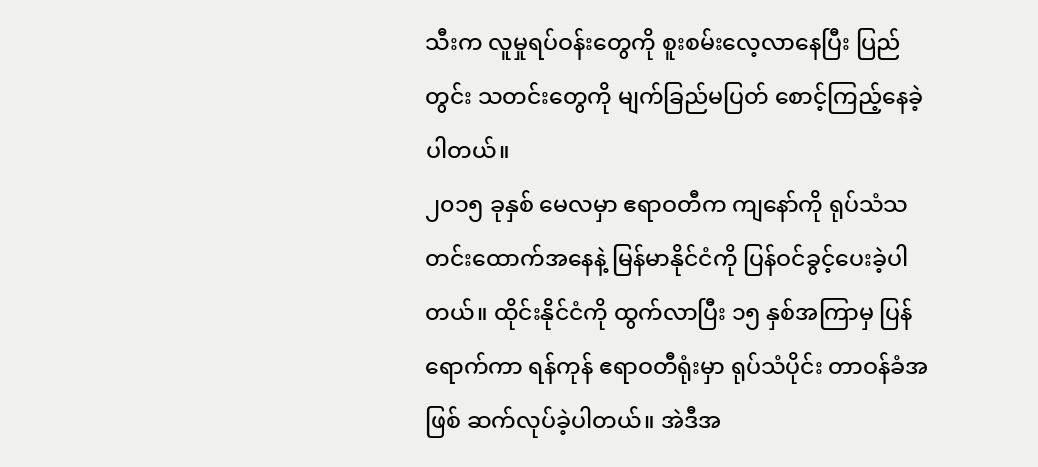သီးက လူမှုရပ်ဝန်းတွေကို စူးစမ်းလေ့လာနေပြီး ပြည်တွင်း သတင်းတွေကို မျက်ခြည်မပြတ် စောင့်ကြည့်နေခဲ့ပါတယ်။
၂၀၁၅ ခုနှစ် မေလမှာ ဧရာဝတီက ကျနော်ကို ရုပ်သံသတင်းထောက်အနေနဲ့ မြန်မာနိုင်ငံကို ပြန်ဝင်ခွင့်ပေးခဲ့ပါတယ်။ ထိုင်းနိုင်ငံကို ထွက်လာပြီး ၁၅ နှစ်အကြာမှ ပြန်ရောက်ကာ ရန်ကုန် ဧရာဝတီရုံးမှာ ရုပ်သံပိုင်း တာဝန်ခံအဖြစ် ဆက်လုပ်ခဲ့ပါတယ်။ အဲဒီအ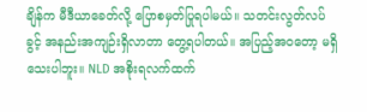ချိန်က မီဒီယာခေတ်လို့ ပြောစမှတ်ပြုရပါမယ်။ သတင်းလွတ်လပ်ခွင့် အနည်းအကျဉ်းရှိလာတာ တွေ့ရပါတယ်။ အပြည့်အဝတော့ မရှိသေးပါဘူး။ NLD အစိုးရလက်ထက်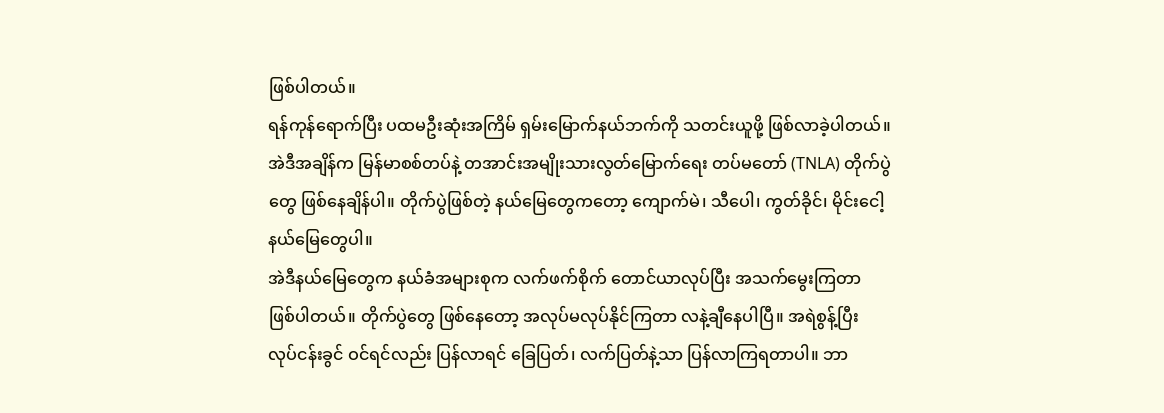ဖြစ်ပါတယ်။
ရန်ကုန်ရောက်ပြီး ပထမဦးဆုံးအကြိမ် ရှမ်းမြောက်နယ်ဘက်ကို သတင်းယူဖို့ ဖြစ်လာခဲ့ပါတယ်။ အဲဒီအချိန်က မြန်မာစစ်တပ်နဲ့ တအာင်းအမျိုးသားလွတ်မြောက်ရေး တပ်မတော် (TNLA) တိုက်ပွဲတွေ ဖြစ်နေချိန်ပါ။ တိုက်ပွဲဖြစ်တဲ့ နယ်မြေတွေကတော့ ကျောက်မဲ၊ သီပေါ၊ ကွတ်ခိုင်၊ မိုင်းငေါ့ နယ်မြေတွေပါ။
အဲဒီနယ်မြေတွေက နယ်ခံအများစုက လက်ဖက်စိုက် တောင်ယာလုပ်ပြီး အသက်မွေးကြတာ ဖြစ်ပါတယ်။ တိုက်ပွဲတွေ ဖြစ်နေတော့ အလုပ်မလုပ်နိုင်ကြတာ လနဲ့ချီနေပါပြီ။ အရဲစွန့်ပြီး လုပ်ငန်းခွင် ဝင်ရင်လည်း ပြန်လာရင် ခြေပြတ်၊ လက်ပြတ်နဲ့သာ ပြန်လာကြရတာပါ။ ဘာ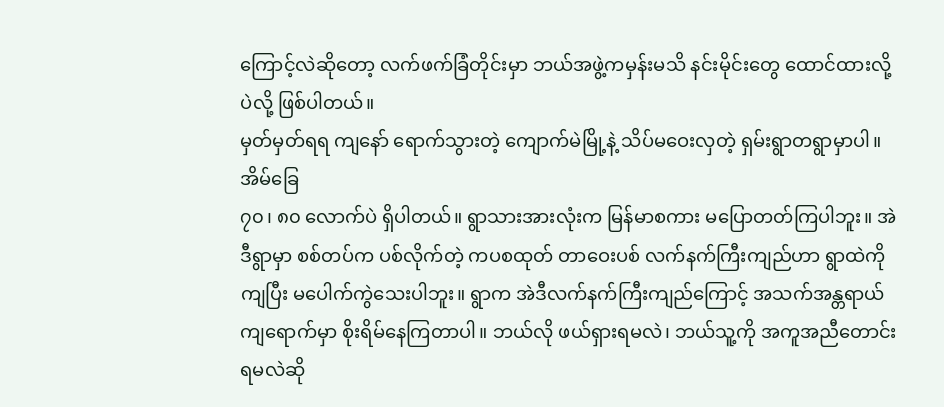ကြောင့်လဲဆိုတော့ လက်ဖက်ခြံတိုင်းမှာ ဘယ်အဖွဲ့ကမှန်းမသိ နင်းမိုင်းတွေ ထောင်ထားလို့ပဲလို့ ဖြစ်ပါတယ်။
မှတ်မှတ်ရရ ကျနော် ရောက်သွားတဲ့ ကျောက်မဲမြို့နဲ့ သိပ်မဝေးလှတဲ့ ရှမ်းရွာတရွာမှာပါ။ အိမ်ခြေ
၇၀၊ ၈၀ လောက်ပဲ ရှိပါတယ်။ ရွာသားအားလုံးက မြန်မာစကား မပြောတတ်ကြပါဘူး။ အဲဒီရွာမှာ စစ်တပ်က ပစ်လိုက်တဲ့ ကပစထုတ် တာဝေးပစ် လက်နက်ကြီးကျည်ဟာ ရွာထဲကိုကျပြီး မပေါက်ကွဲသေးပါဘူး။ ရွာက အဲဒီလက်နက်ကြီးကျည်ကြောင့် အသက်အန္တရာယ် ကျရောက်မှာ စိုးရိမ်နေကြတာပါ။ ဘယ်လို ဖယ်ရှားရမလဲ၊ ဘယ်သူ့ကို အကူအညီတောင်းရမလဲဆို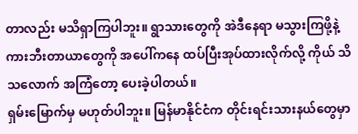တာလည်း မသိရှာကြပါဘူး။ ရွာသားတွေကို အဲဒီနေရာ မသွားကြဖို့နဲ့ ကားဘီးတာယာတွေကို အပေါ်ကနေ ထပ်ပြီးအုပ်ထားလိုက်လို့ ကိုယ် သိသလောက် အကြံတော့ ပေးခဲ့ပါတယ်။
ရှမ်းမြောက်မှ မဟုတ်ပါဘူး။ မြန်မာနိုင်ငံက တိုင်းရင်းသားနယ်တွေမှာ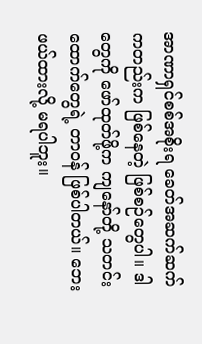အာဏာရှင်စစ်အစိုးရ ခေတ်အဆက်ဆက်ကတည်းက ဖြစ်နေတဲ့ ဖြစ်စဉ်တွေပါ။ ဒါတွေကို ဖော်ထုတ်ဖို့က ကျနော်တို့ သတင်းထောက်တွေရဲ့ တာဝန် ဖြစ်ပါတယ်။ ဘေးဖယ်ထားလို့ မရပါဘူး။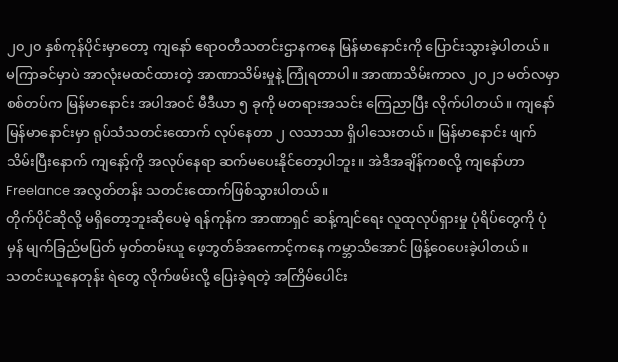၂၀၂၀ နှစ်ကုန်ပိုင်းမှာတော့ ကျနော် ဧရာဝတီသတင်းဌာနကနေ မြန်မာနောင်းကို ပြောင်းသွားခဲ့ပါတယ်။ မကြာခင်မှာပဲ အာလုံးမထင်ထားတဲ့ အာဏာသိမ်းမှုနဲ့ ကြုံရတာပါ။ အာဏာသိမ်းကာလ ၂၀၂၁ မတ်လမှာ စစ်တပ်က မြန်မာနောင်း အပါအဝင် မီဒီယာ ၅ ခုကို မတရားအသင်း ကြေညာပြီး လိုက်ပါတယ်။ ကျနော် မြန်မာနောင်းမှာ ရုပ်သံသတင်းထောက် လုပ်နေတာ ၂ လသာသာ ရှိပါသေးတယ်။ မြန်မာနောင်း ဖျက်သိမ်းပြီးနောက် ကျနော့်ကို အလုပ်နေရာ ဆက်မပေးနိုင်တော့ပါဘူး။ အဲဒီအချိန်ကစလို့ ကျနော်ဟာ Freelance အလွတ်တန်း သတင်းထောက်ဖြစ်သွားပါတယ်။
တိုက်ပိုင်ဆိုလို့ မရှိတော့ဘူးဆိုပေမဲ့ ရန်ကုန်က အာဏာရှင် ဆန့်ကျင်ရေး လူထုလုပ်ရှားမှု ပုံရိပ်တွေကို ပုံမှန် မျက်ခြည်မပြတ် မှတ်တမ်းယူ ဖေ့ဘွတ်ခ်အကောင့်ကနေ ကမ္ဘာသိအောင် ဖြန့်ဝေပေးခဲ့ပါတယ်။
သတင်းယူနေတုန်း ရဲတွေ လိုက်ဖမ်းလို့ ပြေးခဲ့ရတဲ့ အကြိမ်ပေါင်း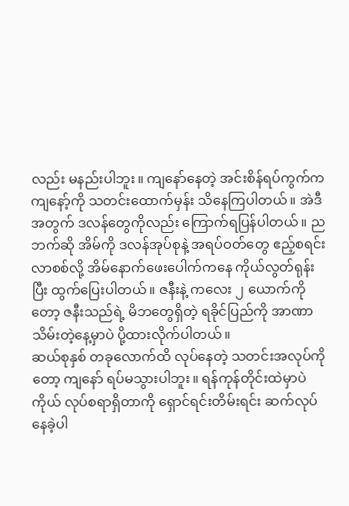လည်း မနည်းပါဘူး။ ကျနော်နေတဲ့ အင်းစိန်ရပ်ကွက်က ကျနော့်ကို သတင်းထောက်မှန်း သိနေကြပါတယ်။ အဲဒီအတွက် ဒလန်တွေကိုလည်း ကြောက်ရပြန်ပါတယ်။ ညဘက်ဆို အိမ်ကို ဒလန်အုပ်စုနဲ့ အရပ်ဝတ်တွေ ဧည့်စရင်းလာစစ်လို့ အိမ်နောက်ဖေးပေါက်ကနေ ကိုယ်လွတ်ရုန်းပြီး ထွက်ပြေးပါတယ်။ ဇနီးနဲ့ ကလေး ၂ ယောက်ကိုတော့ ဇနီးသည်ရဲ့ မိဘတွေရှိတဲ့ ရခိုင်ပြည်ကို အာဏာသိမ်းတဲ့နေ့မှာပဲ ပို့ထားလိုက်ပါတယ်။
ဆယ်စုနှစ် တခုလောက်ထိ လုပ်နေတဲ့ သတင်းအလုပ်ကိုတော့ ကျနော် ရပ်မသွားပါဘူး။ ရန်ကုန်တိုင်းထဲမှာပဲ ကိုယ် လုပ်စရာရှိတာကို ရှောင်ရင်းတိမ်းရင်း ဆက်လုပ်နေခဲ့ပါ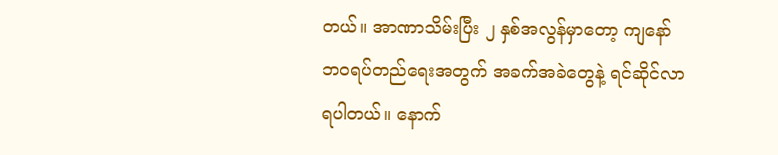တယ်။ အာဏာသိမ်းပြီး ၂ နှစ်အလွန်မှာတော့ ကျနော် ဘဝရပ်တည်ရေးအတွက် အခက်အခဲတွေနဲ့ ရင်ဆိုင်လာရပါတယ်။ နောက်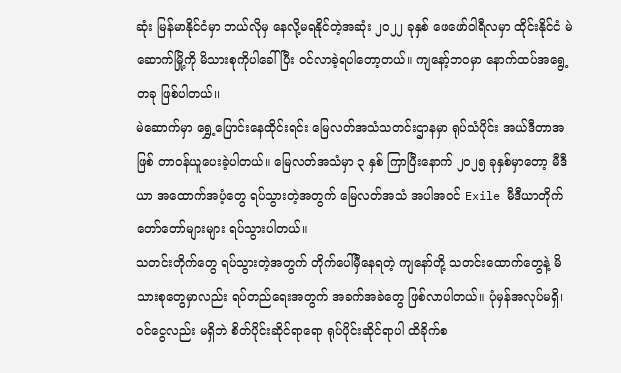ဆုံး မြန်မာနိုင်ငံမှာ ဘယ်လိုမှ နေလို့မရနိုင်တဲ့အဆုံး ၂၀၂၂ ခုနှစ် ဖေဖော်ဝါရီလမှာ ထိုင်းနိုင်ငံ မဲဆောက်မြို့ကို မိသားစုကိုပါခေါ်ပြီး ဝင်လာခဲ့ရပါတော့တယ်။ ကျနော့်ဘဝမှာ နောက်ထပ်အရွေ့တခု ဖြစ်ပါတယ်၊၊
မဲဆောက်မှာ ရွှေ့ပြောင်းနေထိုင်းရင်း မြေလတ်အသံသတင်းဌာနမှာ ရုပ်သံပိုင်း အယ်ဒီတာအဖြစ် တာဝန်ယူပေးခဲ့ပါတယ်။ မြေလတ်အသံမှာ ၃ နှစ် ကြာပြီးနောက် ၂၀၂၅ ခုနှစ်မှာတော့ မီဒီယာ အထောက်အပံ့တွေ ရပ်သွားတဲ့အတွက် မြေလတ်အသံ အပါအဝင် Exile မီဒီယာတိုက် တော်တော်များများ ရပ်သွားပါတယ်။
သတင်းတိုက်တွေ ရပ်သွားတဲ့အတွက် တိုက်ပေါ်မှီနေရတဲ့ ကျနော်တို့ သတင်းထောက်တွေနဲ့ မိသားစုတွေမှာလည်း ရပ်တည်ရေးအတွက် အခက်အခဲတွေ ဖြစ်လာပါတယ်။ ပုံမှန်အလုပ်မရှိ၊ ဝင်ငွေလည်း မရှိဘဲ စိတ်ပိုင်းဆိုင်ရာရော ရုပ်ပိုင်းဆိုင်ရာပါ ထိခိုက်စ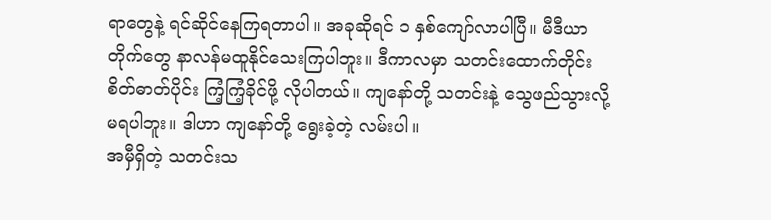ရာတွေနဲ့ ရင်ဆိုင်နေကြရတာပါ။ အခုဆိုရင် ၁ နှစ်ကျော်လာပါပြီ။ မီဒီယာတိုက်တွေ နာလန်မထူနိုင်သေးကြပါဘူး။ ဒီကာလမှာ သတင်းထောက်တိုင်း စိတ်ဓာတ်ပိုင်း ကြံ့ကြံ့ခိုင်ဖို့ လိုပါတယ်။ ကျနော်တို့ သတင်းနဲ့ သွေဖည်သွားလို့ မရပါဘူး။ ဒါဟာ ကျနော်တို့ ရွေးခဲ့တဲ့ လမ်းပါ။
အမှီရှိတဲ့ သတင်းသ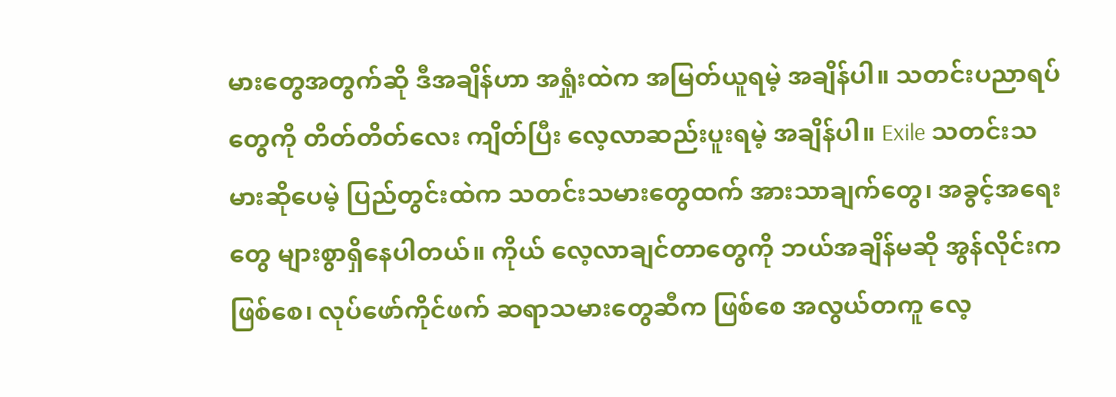မားတွေအတွက်ဆို ဒီအချိန်ဟာ အရှုံးထဲက အမြတ်ယူရမဲ့ အချိန်ပါ။ သတင်းပညာရပ်တွေကို တိတ်တိတ်လေး ကျိတ်ပြီး လေ့လာဆည်းပူးရမဲ့ အချိန်ပါ။ Exile သတင်းသမားဆိုပေမဲ့ ပြည်တွင်းထဲက သတင်းသမားတွေထက် အားသာချက်တွေ၊ အခွင့်အရေးတွေ များစွာရှိနေပါတယ်။ ကိုယ် လေ့လာချင်တာတွေကို ဘယ်အချိန်မဆို အွန်လိုင်းက ဖြစ်စေ၊ လုပ်ဖော်ကိုင်ဖက် ဆရာသမားတွေဆီက ဖြစ်စေ အလွယ်တကူ လေ့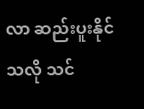လာ ဆည်းပူးနိုင်သလို သင်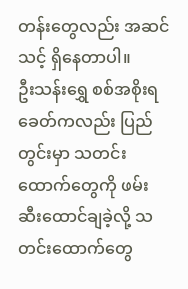တန်းတွေလည်း အဆင်သင့် ရှိနေတာပါ။
ဦးသန်းရွှေ စစ်အစိုးရခေတ်ကလည်း ပြည်တွင်းမှာ သတင်းထောက်တွေကို ဖမ်းဆီးထောင်ချခဲ့လို့ သတင်းထောက်တွေ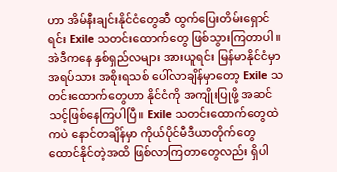ဟာ အိမ်နီးချင်းနိုင်ငံတွေဆီ ထွက်ပြေးတိမ်းရှောင်ရင်း Exile သတင်းထောက်တွေ ဖြစ်သွားကြတာပါ။ အဲဒီကနေ နှစ်ရှည်လများ အားယူရင်း မြန်မာနိုင်ငံမှာ အရပ်သား အစိုးရသစ် ပေါ်လာချိန်မှာတော့ Exile သတင်းထောက်တွေဟာ နိုင်ငံကို အကျိုးပြုဖို့ အဆင်သင့်ဖြစ်နေကြပါပြီ။ Exile သတင်းထောက်တွေထဲကပဲ နောင်တချိန်မှာ ကိုယ်ပိုင်မီဒီယာတိုက်တွေ ထောင်နိုင်တဲ့အထိ ဖြစ်လာကြတာတွေလည်း ရှိပါ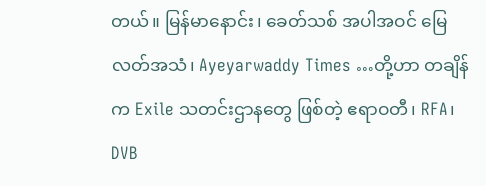တယ်။ မြန်မာနောင်း၊ ခေတ်သစ် အပါအဝင် မြေလတ်အသံ၊ Ayeyarwaddy Times …တို့ဟာ တချိန်က Exile သတင်းဌာနတွေ ဖြစ်တဲ့ ဧရာဝတီ၊ RFA၊ DVB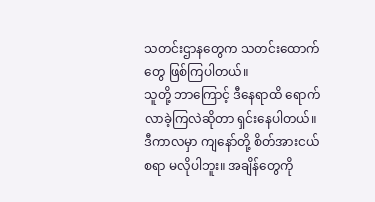သတင်းဌာနတွေက သတင်းထောက်တွေ ဖြစ်ကြပါတယ်။
သူတို့ ဘာကြောင့် ဒီနေရာထိ ရောက်လာခဲ့ကြလဲဆိုတာ ရှင်းနေပါတယ်။
ဒီကာလမှာ ကျနော်တို့ စိတ်အားငယ်စရာ မလိုပါဘူး။ အချိန်တွေကို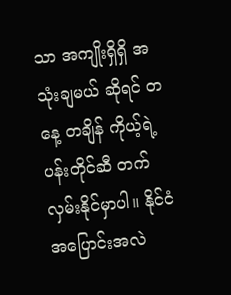သာ အကျိုးရှိရှိ အသုံးချမယ် ဆိုရင် တနေ့ တချိန် ကိုယ့်ရဲ့ ပန်းတိုင်ဆီ တက်လှမ်းနိုင်မှာပါ။ နိုင်ငံအပြောင်းအလဲ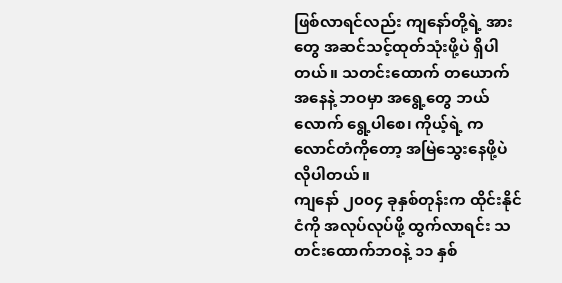ဖြစ်လာရင်လည်း ကျနော်တို့ရဲ့ အားတွေ အဆင်သင့်ထုတ်သုံးဖို့ပဲ ရှိပါတယ်။ သတင်းထောက် တယောက်အနေနဲ့ ဘဝမှာ အရွေ့တွေ ဘယ်လောက် ရွေ့ပါစေ၊ ကိုယ့်ရဲ့ ကလောင်တံကိုတော့ အမြဲသွေးနေဖို့ပဲ လိုပါတယ်။
ကျနော် ၂၀၀၄ ခုနှစ်တုန်းက ထိုင်းနိုင်ငံကို အလုပ်လုပ်ဖို့ ထွက်လာရင်း သတင်းထောက်ဘဝနဲ့ ၁၁ နှစ်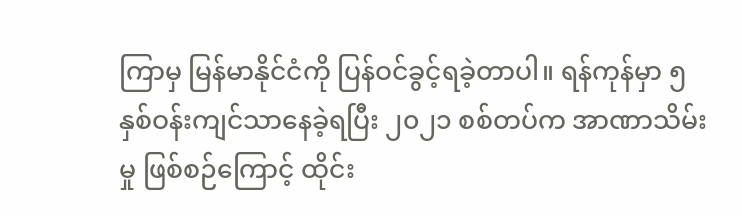ကြာမှ မြန်မာနိုင်ငံကို ပြန်ဝင်ခွင့်ရခဲ့တာပါ။ ရန်ကုန်မှာ ၅ နှစ်ဝန်းကျင်သာနေခဲ့ရပြီး ၂၀၂၁ စစ်တပ်က အာဏာသိမ်းမှု ဖြစ်စဉ်ကြောင့် ထိုင်း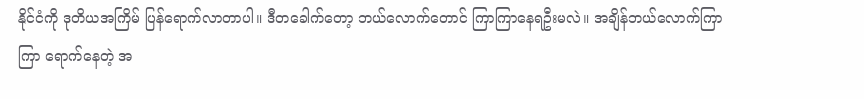နိုင်ငံကို ဒုတိယအကြိမ် ပြန်ရောက်လာတာပါ။ ဒီတခေါက်တော့ ဘယ်လောက်တောင် ကြာကြာနေရဦးမလဲ။ အချိန်ဘယ်လောက်ကြာကြာ ရောက်နေတဲ့ အ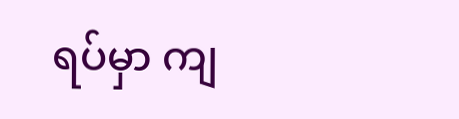ရပ်မှာ ကျ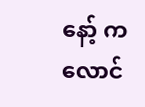နော့် ကလောင်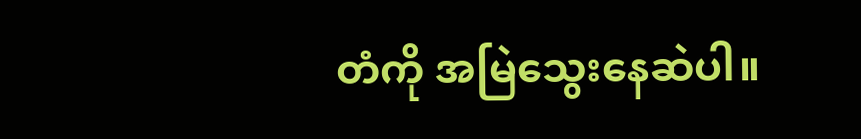တံကို အမြဲသွေးနေဆဲပါ။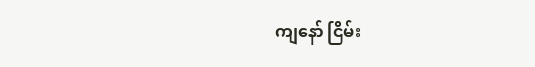ကျနော် ငြိမ်း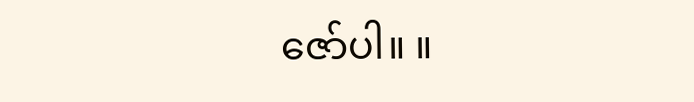ဇော်ပါ။ ။